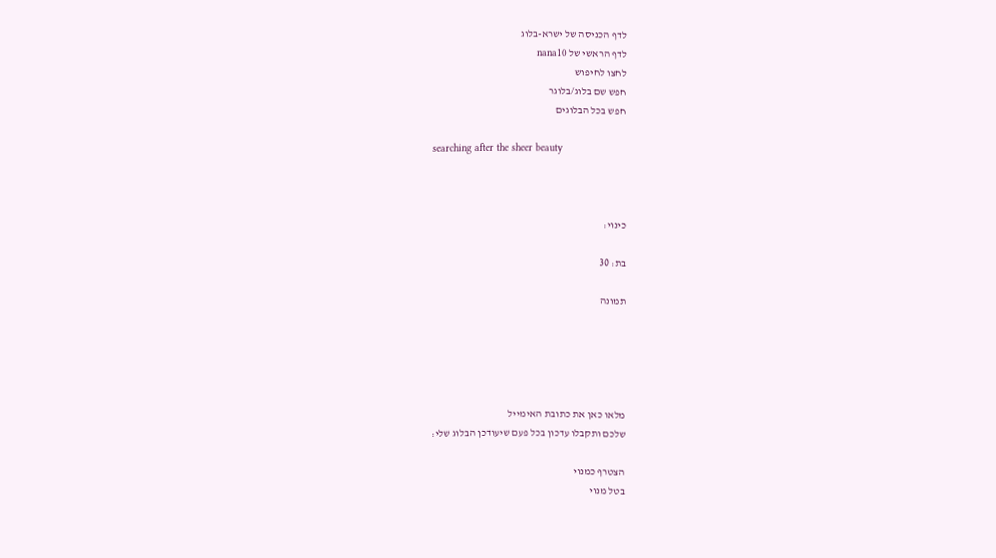לדף הכניסה של ישרא-בלוג
לדף הראשי של nana10
לחצו לחיפוש
חפש שם בלוג/בלוגר
חפש בכל הבלוגים

searching after the sheer beauty



כינוי:

בת: 30

תמונה





מלאו כאן את כתובת האימייל
שלכם ותקבלו עדכון בכל פעם שיעודכן הבלוג שלי:

הצטרף כמנוי
בטל מנוי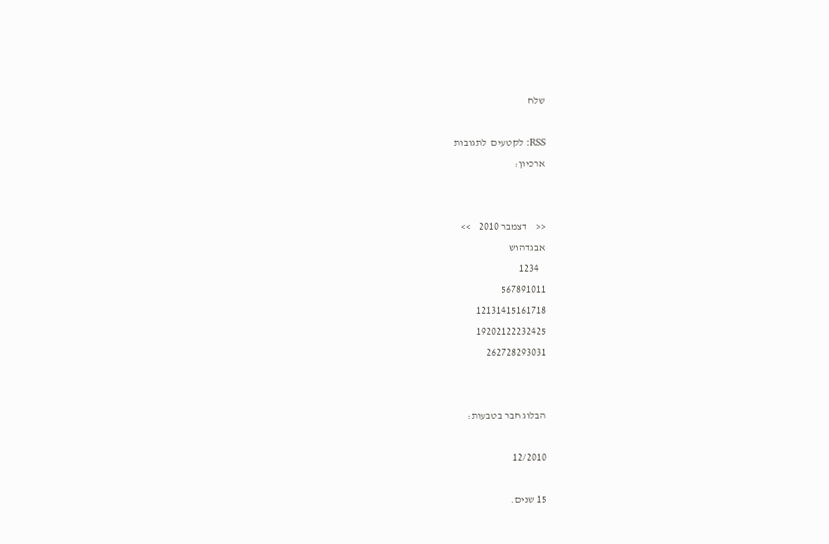שלח

RSS: לקטעים  לתגובות
ארכיון:


<<    דצמבר 2010    >>
אבגדהוש
   1234
567891011
12131415161718
19202122232425
262728293031


הבלוג חבר בטבעות:

12/2010

15 שנים.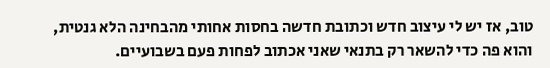טוב, אז יש לי עיצוב חדש וכתובת חדשה בחסות אחותי מהבחינה הלא גנטית, והוא פה כדי להשאר רק בתנאי שאני אכתוב לפחות פעם בשבועיים.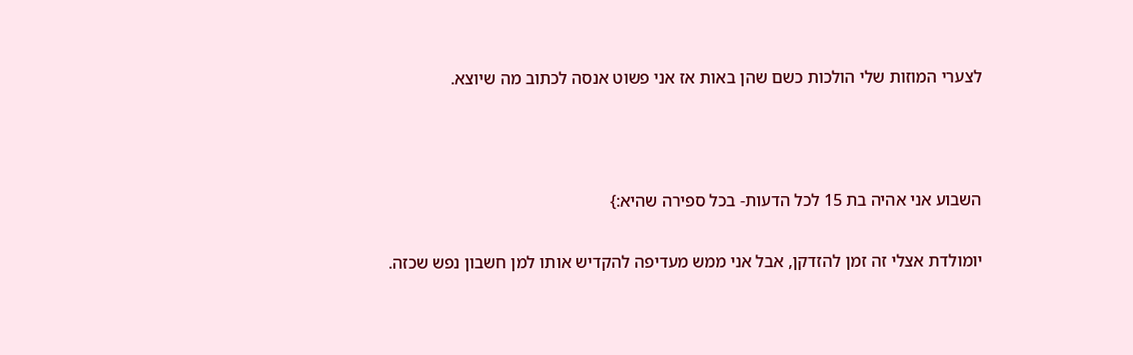לצערי המוזות שלי הולכות כשם שהן באות אז אני פשוט אנסה לכתוב מה שיוצא.



השבוע אני אהיה בת 15 לכל הדעות- בכל ספירה שהיא:}

יומולדת אצלי זה זמן להזדקן, אבל אני ממש מעדיפה להקדיש אותו למן חשבון נפש שכזה.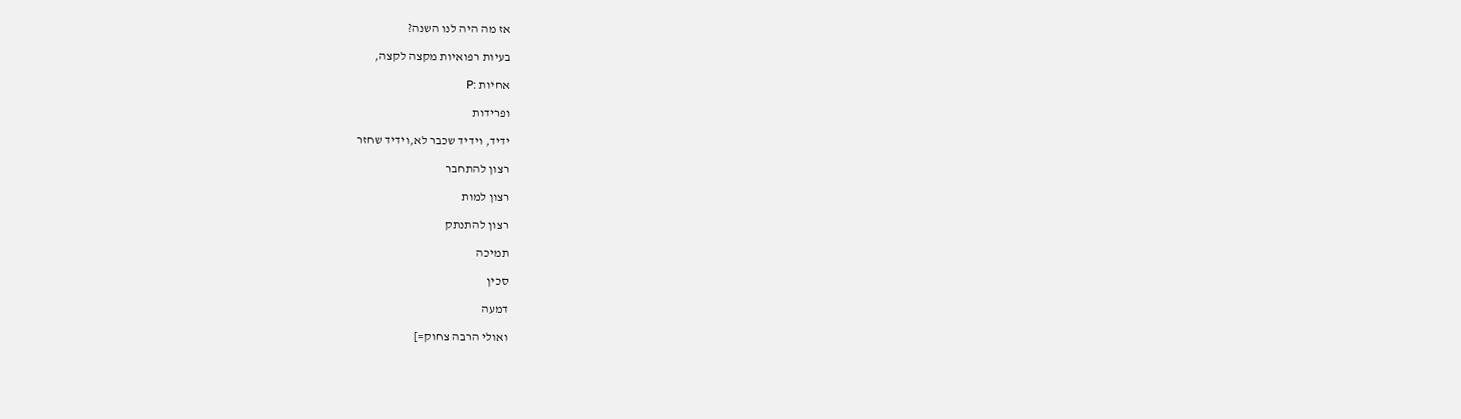אז מה היה לנו השנה?

בעיות רפואיות מקצה לקצה,

אחיות :P

ופרידות

ידיד, וידיד שכבר לא,וידיד שחזר

רצון להתחבר

רצון למות

רצון להתנתק

תמיכה

סכין

דמעה

ואולי הרבה צחוק=]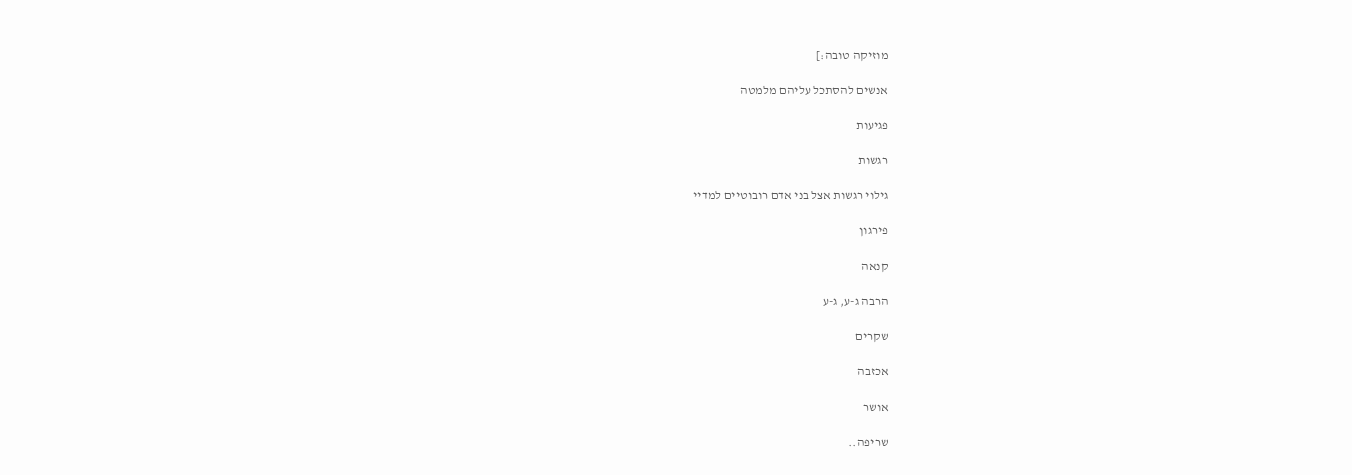מוזיקה טובה:]

אנשים להסתכל עליהם מלמטה

פגיעות

רגשות

גילוי רגשות אצל בני אדם רובוטיים למדיי

פירגון

קנאה

הרבה ג-ע, ג-ע

שקרים

אכזבה

אושר

שריפה..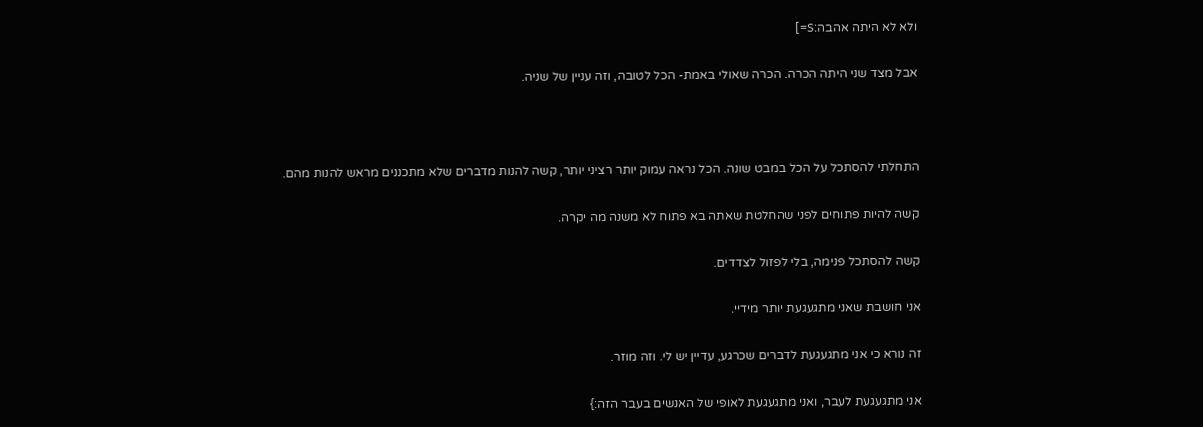ולא לא היתה אהבה:S=]

אבל מצד שני היתה הכרה. הכרה שאולי באמת- הכל לטובה, וזה עניין של שניה.



התחלתי להסתכל על הכל במבט שונה. הכל נראה עמוק יותר רציני יותר, קשה להנות מדברים שלא מתכננים מראש להנות מהם.

קשה להיות פתוחים לפני שהחלטת שאתה בא פתוח לא משנה מה יקרה.

קשה להסתכל פנימה, בלי לפזול לצדדים.

אני חושבת שאני מתגעגעת יותר מידיי.

זה נורא כי אני מתגעגעת לדברים שכרגע, עדיין יש לי. וזה מוזר.

אני מתגעגעת לעבר, ואני מתגעגעת לאופי של האנשים בעבר הזה:}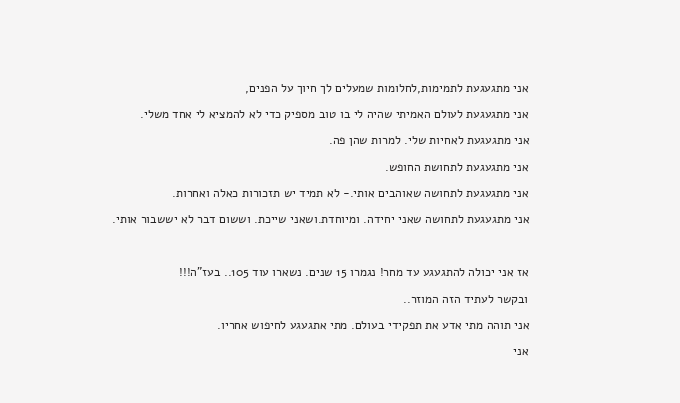אני מתגעגעת לתמימות,לחלומות שמעלים לך חיוך על הפנים,

אני מתגעגעת לעולם האמיתי שהיה לי בו טוב מספיק כדי לא להמציא לי אחד משלי.

אני מתגעגעת לאחיות שלי. למרות שהן פה.

אני מתגעגעת לתחושת החופש.

אני מתגעגעת לתחושה שאוהבים אותי.- לא תמיד יש תזכורות כאלה ואחרות.

אני מתגעגעת לתחושה שאני יחידה. ומיוחדת.ושאני שייכת. וששום דבר לא יששבור אותי.



אז אני יכולה להתגעגע עד מחר! נגמרו 15 שנים. נשארו עוד 105.. בעז"ה!!!

ובקשר לעתיד הזה המוזר..

אני תוהה מתי אדע את תפקידי בעולם. מתי אתגעגע לחיפוש אחריו.

אני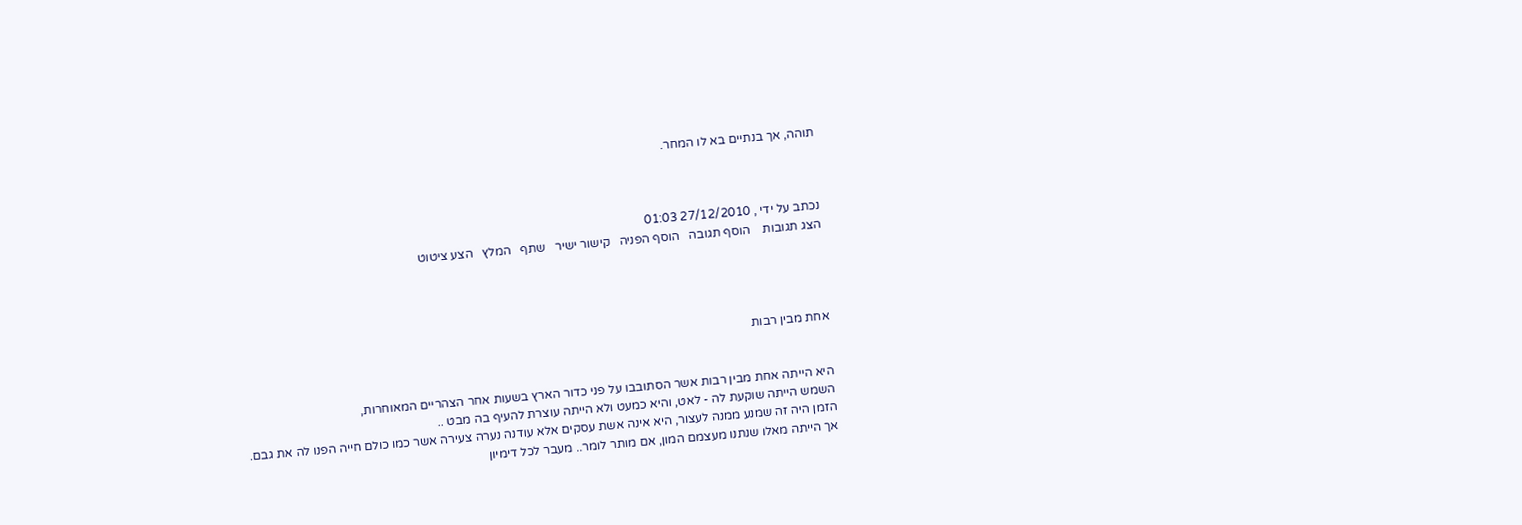תוהה, אך בנתיים בא לו המחר.



נכתב על ידי , 27/12/2010 01:03
הצג תגובות    הוסף תגובה   הוסף הפניה   קישור ישיר   שתף   המלץ   הצע ציטוט




אחת מבין רבות


היא הייתה אחת מבין רבות אשר הסתובבו על פני כדור הארץ בשעות אחר הצהריים המאוחרות,
השמש הייתה שוקעת לה - לאט, והיא כמעט ולא הייתה עוצרת להעיף בה מבט ..
הזמן היה זה שמנע ממנה לעצור, היא אינה אשת עסקים אלא עודנה נערה צעירה אשר כמו כולם חייה הפנו לה את גבם.
אך הייתה מאלו שנתנו מעצמם המון, אם מותר לומר.. מעבר לכל דימיון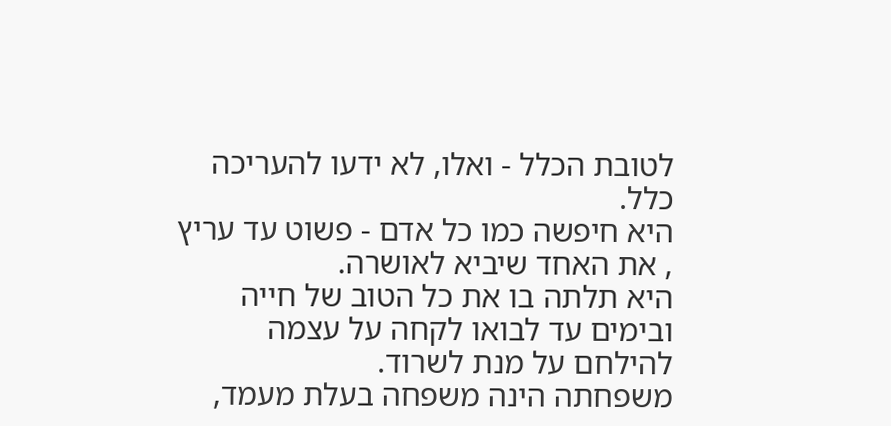לטובת הכלל - ואלו, לא ידעו להעריכה כלל.
היא חיפשה כמו כל אדם - פשוט עד עריץ , את האחד שיביא לאושרה.
היא תלתה בו את כל הטוב של חייה ובימים עד לבואו לקחה על עצמה להילחם על מנת לשרוד.
משפחתה הינה משפחה בעלת מעמד,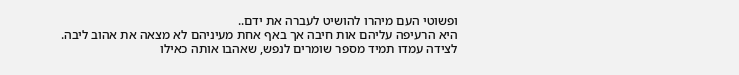ופשוטי העם מיהרו להושיט לעברה את ידם..
היא הרעיפה עליהם אות חיבה אך באף אחת מעיניהם לא מצאה את אהוב ליבה.
לצידה עמדו תמיד מספר שומרים לנפש, שאהבו אותה כאילו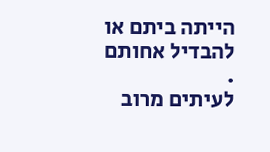הייתה ביתם או להבדיל אחותם .
לעיתים מרוב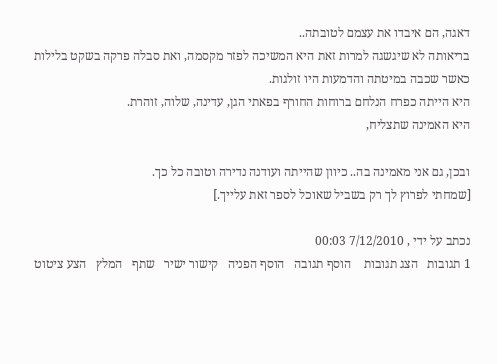דאגה, הם איבדו את עצמם לטובתה..
בריאותה לא שיגשגה למרות זאת היא המשיכה לפזר מקסמה, ואת סבלה פרקה בשקט בלילות
כאשר שכבה במיטתה והדמעות היו זולגות.
היא הייתה כפרח הנלחם ברוחות החורף בפאתי הגן, עדינה, שלוה, זוהרת.
היא האמינה שתצליח,

ובכן, גם אני מאמינה בה.. כיוון שהייתה ועודנה נדירה וטובה כל כך.
[שמחתי לפרוץ לך רק בשביל שאוכל לספר זאת עלייך.]

נכתב על ידי , 7/12/2010 00:03
1 תגובות   הצג תגובות    הוסף תגובה   הוסף הפניה   קישור ישיר   שתף   המלץ   הצע ציטוט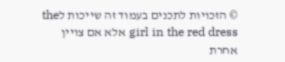© הזכויות לתכנים בעמוד זה שייכות לthe girl in the red dress אלא אם צויין אחרת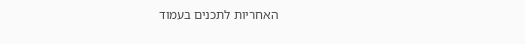האחריות לתכנים בעמוד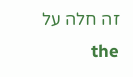זה חלה על the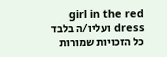girl in the red dress ועליו/ה בלבד
כל הזכויות שמורות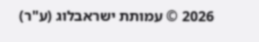2026 © עמותת ישראבלוג (ע"ר)